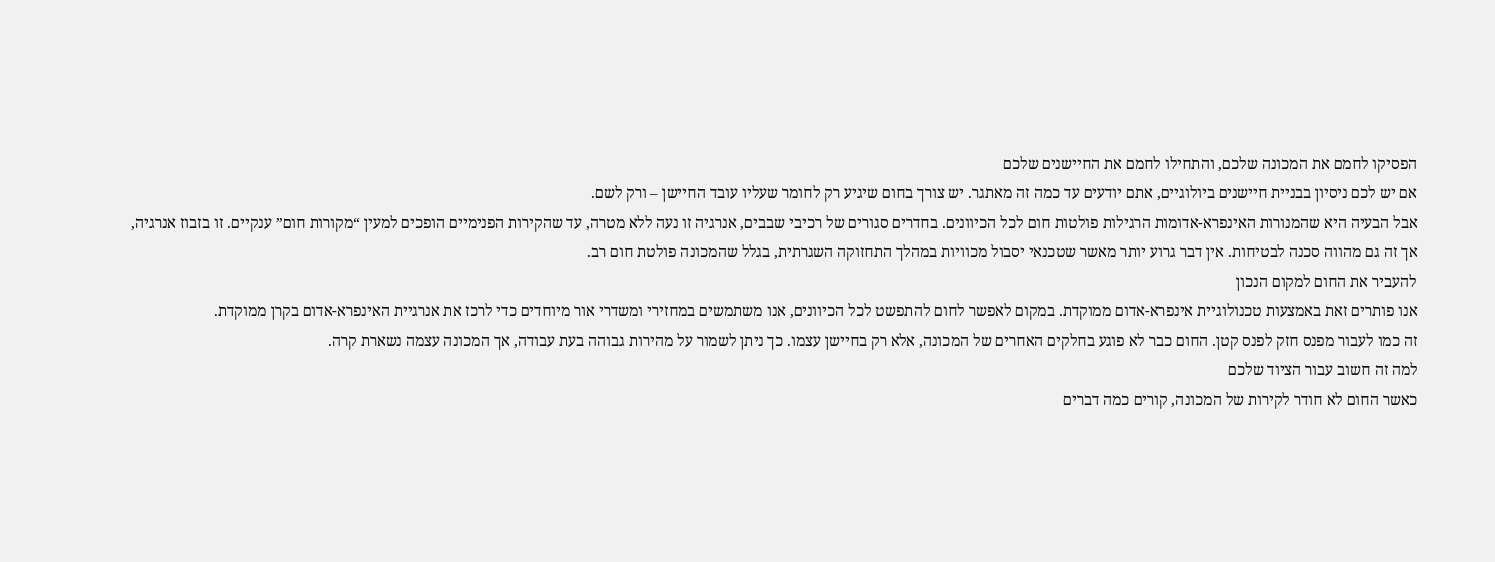הפסיקו לחמם את המכונה שלכם, והתחילו לחמם את החיישנים שלכם
אם יש לכם ניסיון בבניית חיישנים ביולוגיים, אתם יודעים עד כמה זה מאתגר. יש צורך בחום שיגיע רק לחומר שעליו עובד החיישן – ורק לשם.
אבל הבעיה היא שהמנורות האינפרא-אדומות הרגילות פולטות חום לכל הכיוונים. בחדרים סגורים של רכיבי שבבים, אנרגיה זו נעה ללא מטרה, עד שהקירות הפנימיים הופכים למעין “מקורות חום” ענקיים. זו בזבוז אנרגיה, אך זה גם מהווה סכנה לבטיחות. אין דבר גרוע יותר מאשר שטכנאי יסבול מכוויות במהלך התחזוקה השגרתית, בגלל שהמכונה פולטת חום רב.
להעביר את החום למקום הנכון
אנו פותרים זאת באמצעות טכנולוגיית אינפרא-אדום ממוקדת. במקום לאפשר לחום להתפשט לכל הכיוונים, אנו משתמשים במחזירי ומשדרי אור מיוחדים כדי לרכז את אנרגיית האינפרא-אדום בקרן ממוקדת.
זה כמו לעבור מפנס חזק לפנס קטן. החום כבר לא פוגע בחלקים האחרים של המכונה, אלא רק בחיישן עצמו. כך ניתן לשמור על מהירות גבוהה בעת עבודה, אך המכונה עצמה נשארת קרה.
למה זה חשוב עבור הציוד שלכם
כאשר החום לא חודר לקירות של המכונה, קורים כמה דברים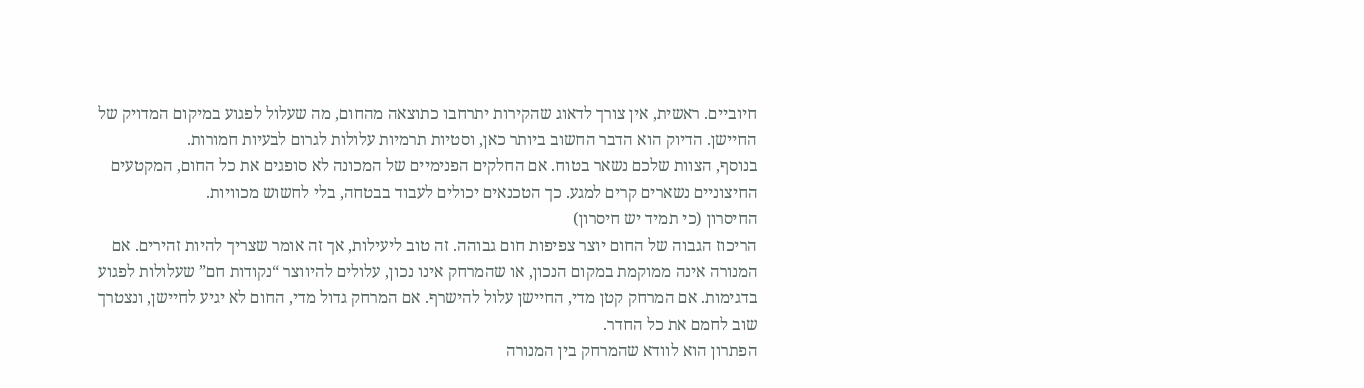חיוביים. ראשית, אין צורך לדאוג שהקירות יתרחבו כתוצאה מהחום, מה שעלול לפגוע במיקום המדויק של החיישן. הדיוק הוא הדבר החשוב ביותר כאן, וסטיות תרמיות עלולות לגרום לבעיות חמורות.
בנוסף, הצוות שלכם נשאר בטוח. אם החלקים הפנימיים של המכונה לא סופגים את כל החום, המקטעים החיצוניים נשארים קרים למגע. כך הטכנאים יכולים לעבוד בבטחה, בלי לחשוש מכוויות.
החיסרון (כי תמיד יש חיסרון)
הריכוז הגבוה של החום יוצר צפיפות חום גבוהה. זה טוב ליעילות, אך זה אומר שצריך להיות זהירים. אם המנורה אינה ממוקמת במקום הנכון, או שהמרחק אינו נכון, עלולים להיווצר “נקודות חם” שעלולות לפגוע בדגימות. אם המרחק קטן מדי, החיישן עלול להישרף. אם המרחק גדול מדי, החום לא יגיע לחיישן, ונצטרך שוב לחמם את כל החדר.
הפתרון הוא לוודא שהמרחק בין המנורה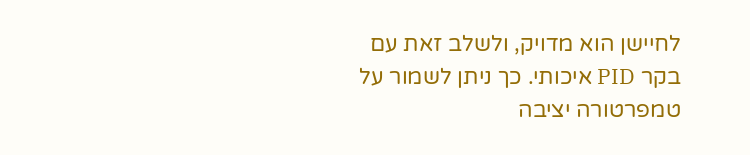לחיישן הוא מדויק, ולשלב זאת עם בקר PID איכותי. כך ניתן לשמור על טמפרטורה יציבה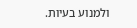ולמנוע בעיות.